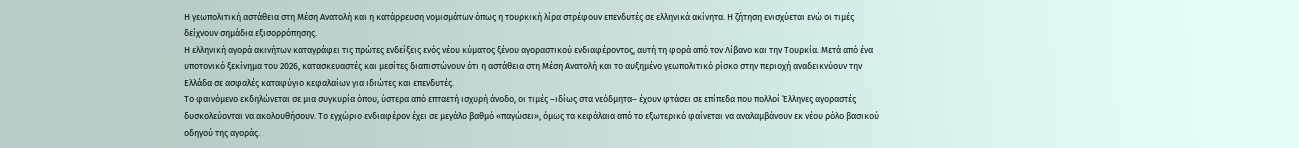Η γεωπολιτική αστάθεια στη Μέση Ανατολή και η κατάρρευση νομισμάτων όπως η τουρκική λίρα στρέφουν επενδυτές σε ελληνικά ακίνητα. Η ζήτηση ενισχύεται ενώ οι τιμές δείχνουν σημάδια εξισορρόπησης.
Η ελληνική αγορά ακινήτων καταγράφει τις πρώτες ενδείξεις ενός νέου κύματος ξένου αγοραστικού ενδιαφέροντος, αυτή τη φορά από τον Λίβανο και την Τουρκία. Μετά από ένα υποτονικό ξεκίνημα του 2026, κατασκευαστές και μεσίτες διαπιστώνουν ότι η αστάθεια στη Μέση Ανατολή και το αυξημένο γεωπολιτικό ρίσκο στην περιοχή αναδεικνύουν την Ελλάδα σε ασφαλές καταφύγιο κεφαλαίων για ιδιώτες και επενδυτές.
Το φαινόμενο εκδηλώνεται σε μια συγκυρία όπου, ύστερα από επταετή ισχυρή άνοδο, οι τιμές –ιδίως στα νεόδμητα– έχουν φτάσει σε επίπεδα που πολλοί Έλληνες αγοραστές δυσκολεύονται να ακολουθήσουν. Το εγχώριο ενδιαφέρον έχει σε μεγάλο βαθμό «παγώσει», όμως τα κεφάλαια από το εξωτερικό φαίνεται να αναλαμβάνουν εκ νέου ρόλο βασικού οδηγού της αγοράς.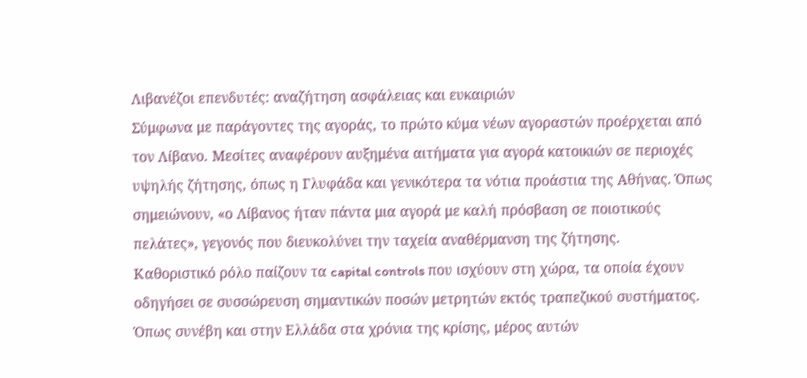Λιβανέζοι επενδυτές: αναζήτηση ασφάλειας και ευκαιριών
Σύμφωνα με παράγοντες της αγοράς, το πρώτο κύμα νέων αγοραστών προέρχεται από τον Λίβανο. Μεσίτες αναφέρουν αυξημένα αιτήματα για αγορά κατοικιών σε περιοχές υψηλής ζήτησης, όπως η Γλυφάδα και γενικότερα τα νότια προάστια της Αθήνας. Όπως σημειώνουν, «ο Λίβανος ήταν πάντα μια αγορά με καλή πρόσβαση σε ποιοτικούς πελάτες», γεγονός που διευκολύνει την ταχεία αναθέρμανση της ζήτησης.
Καθοριστικό ρόλο παίζουν τα capital controls που ισχύουν στη χώρα, τα οποία έχουν οδηγήσει σε συσσώρευση σημαντικών ποσών μετρητών εκτός τραπεζικού συστήματος. Όπως συνέβη και στην Ελλάδα στα χρόνια της κρίσης, μέρος αυτών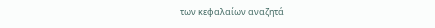των κεφαλαίων αναζητά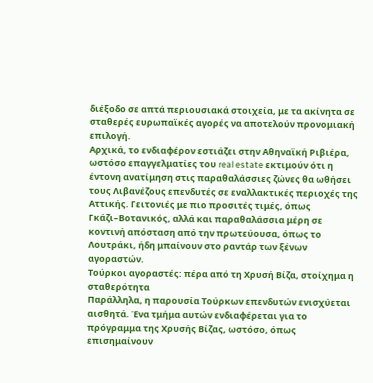διέξοδο σε απτά περιουσιακά στοιχεία, με τα ακίνητα σε σταθερές ευρωπαϊκές αγορές να αποτελούν προνομιακή επιλογή.
Αρχικά, το ενδιαφέρον εστιάζει στην Αθηναϊκή Ριβιέρα, ωστόσο επαγγελματίες του real estate εκτιμούν ότι η έντονη ανατίμηση στις παραθαλάσσιες ζώνες θα ωθήσει τους Λιβανέζους επενδυτές σε εναλλακτικές περιοχές της Αττικής. Γειτονιές με πιο προσιτές τιμές, όπως Γκάζι–Βοτανικός, αλλά και παραθαλάσσια μέρη σε κοντινή απόσταση από την πρωτεύουσα, όπως το Λουτράκι, ήδη μπαίνουν στο ραντάρ των ξένων αγοραστών.
Τούρκοι αγοραστές: πέρα από τη Χρυσή Βίζα, στοίχημα η σταθερότητα
Παράλληλα, η παρουσία Τούρκων επενδυτών ενισχύεται αισθητά. Ένα τμήμα αυτών ενδιαφέρεται για το πρόγραμμα της Χρυσής Βίζας, ωστόσο, όπως επισημαίνουν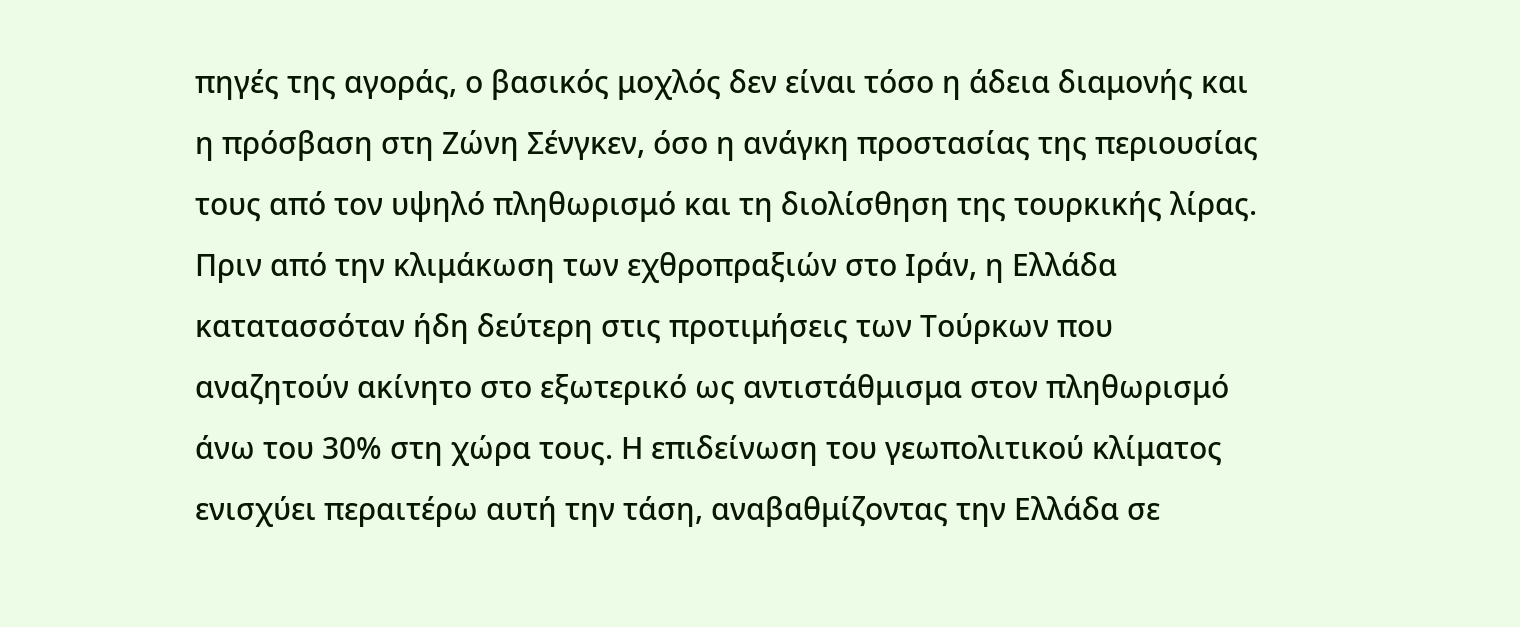πηγές της αγοράς, ο βασικός μοχλός δεν είναι τόσο η άδεια διαμονής και η πρόσβαση στη Ζώνη Σένγκεν, όσο η ανάγκη προστασίας της περιουσίας τους από τον υψηλό πληθωρισμό και τη διολίσθηση της τουρκικής λίρας.
Πριν από την κλιμάκωση των εχθροπραξιών στο Ιράν, η Ελλάδα κατατασσόταν ήδη δεύτερη στις προτιμήσεις των Τούρκων που αναζητούν ακίνητο στο εξωτερικό ως αντιστάθμισμα στον πληθωρισμό άνω του 30% στη χώρα τους. Η επιδείνωση του γεωπολιτικού κλίματος ενισχύει περαιτέρω αυτή την τάση, αναβαθμίζοντας την Ελλάδα σε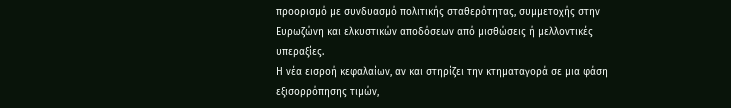προορισμό με συνδυασμό πολιτικής σταθερότητας, συμμετοχής στην Ευρωζώνη και ελκυστικών αποδόσεων από μισθώσεις ή μελλοντικές υπεραξίες.
Η νέα εισροή κεφαλαίων, αν και στηρίζει την κτηματαγορά σε μια φάση εξισορρόπησης τιμών,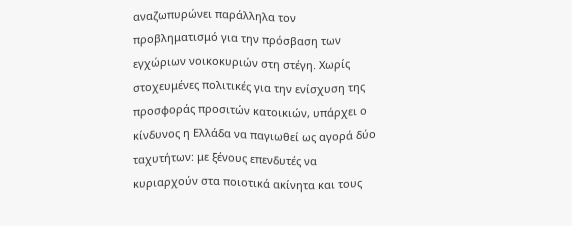αναζωπυρώνει παράλληλα τον προβληματισμό για την πρόσβαση των εγχώριων νοικοκυριών στη στέγη. Χωρίς στοχευμένες πολιτικές για την ενίσχυση της προσφοράς προσιτών κατοικιών, υπάρχει ο κίνδυνος η Ελλάδα να παγιωθεί ως αγορά δύο ταχυτήτων: με ξένους επενδυτές να κυριαρχούν στα ποιοτικά ακίνητα και τους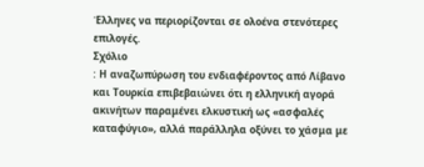Έλληνες να περιορίζονται σε ολοένα στενότερες επιλογές.
Σχόλιο
: Η αναζωπύρωση του ενδιαφέροντος από Λίβανο και Τουρκία επιβεβαιώνει ότι η ελληνική αγορά ακινήτων παραμένει ελκυστική ως «ασφαλές καταφύγιο», αλλά παράλληλα οξύνει το χάσμα με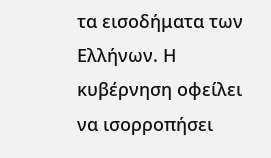τα εισοδήματα των Ελλήνων. Η κυβέρνηση οφείλει να ισορροπήσει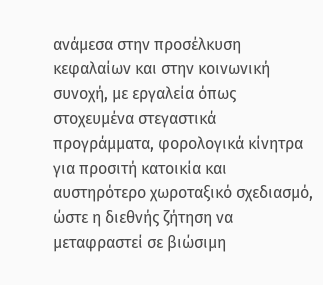ανάμεσα στην προσέλκυση κεφαλαίων και στην κοινωνική συνοχή, με εργαλεία όπως στοχευμένα στεγαστικά προγράμματα, φορολογικά κίνητρα για προσιτή κατοικία και αυστηρότερο χωροταξικό σχεδιασμό, ώστε η διεθνής ζήτηση να μεταφραστεί σε βιώσιμη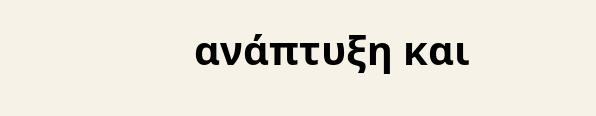ανάπτυξη και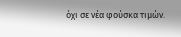όχι σε νέα φούσκα τιμών.